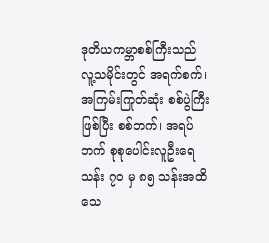ဒုတိယကမ္ဘာစစ်ကြီးသည် လူ့သမိုင်းတွင် အရက်စက်၊ အကြမ်းကြုတ်ဆုံး စစ်ပွဲကြီးဖြစ်ပြီး စစ်ဘက်၊ အရပ်ဘက် စုစုပေါင်းလူဦးရေ သန်း ၇၀ မှ ၈၅ သန်းအထိ သေ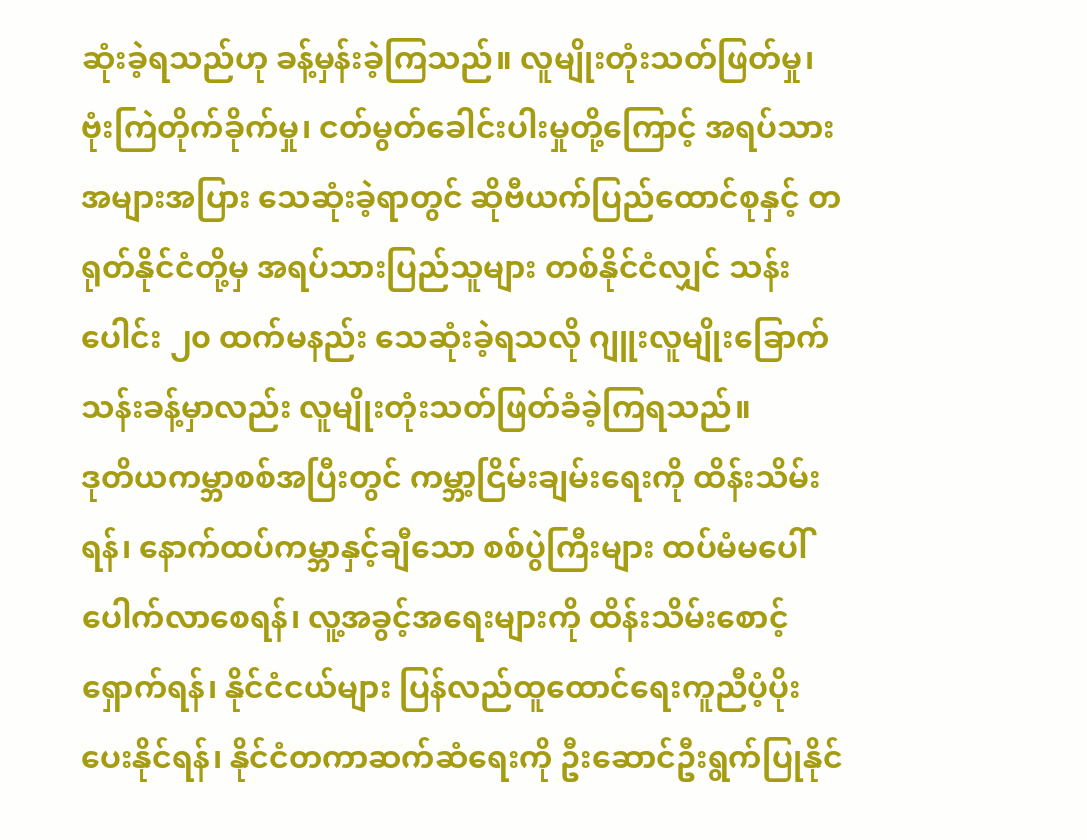ဆုံးခဲ့ရသည်ဟု ခန့်မှန်းခဲ့ကြသည်။ လူမျိုးတုံးသတ်ဖြတ်မှု၊ ဗုံးကြဲတိုက်ခိုက်မှု၊ ငတ်မွတ်ခေါင်းပါးမှုတို့ကြောင့် အရပ်သားအများအပြား သေဆုံးခဲ့ရာတွင် ဆိုဗီယက်ပြည်ထောင်စုနှင့် တရုတ်နိုင်ငံတို့မှ အရပ်သားပြည်သူများ တစ်နိုင်ငံလျှင် သန်းပေါင်း ၂၀ ထက်မနည်း သေဆုံးခဲ့ရသလို ဂျူးလူမျိုးခြောက်သန်းခန့်မှာလည်း လူမျိုးတုံးသတ်ဖြတ်ခံခဲ့ကြရသည်။
ဒုတိယကမ္ဘာစစ်အပြီးတွင် ကမ္ဘာ့ငြိမ်းချမ်းရေးကို ထိန်းသိမ်းရန်၊ နောက်ထပ်ကမ္ဘာနှင့်ချီသော စစ်ပွဲကြီးများ ထပ်မံမပေါ်ပေါက်လာစေရန်၊ လူ့အခွင့်အရေးများကို ထိန်းသိမ်းစောင့်ရှောက်ရန်၊ နိုင်ငံငယ်များ ပြန်လည်ထူထောင်ရေးကူညီပံ့ပိုးပေးနိုင်ရန်၊ နိုင်ငံတကာဆက်ဆံရေးကို ဦးဆောင်ဦးရွက်ပြုနိုင်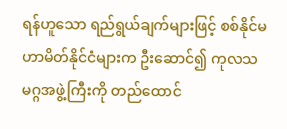ရန်ဟူသော ရည်ရွယ်ချက်များဖြင့် စစ်နိုင်မဟာမိတ်နိုင်ငံများက ဦးဆောင်၍ ကုလသမဂ္ဂအဖွဲ့ကြီးကို တည်ထောင်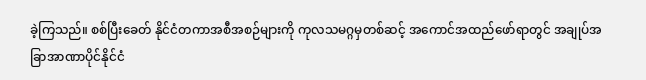ခဲ့ကြသည်။ စစ်ပြီးခေတ် နိုင်ငံတကာအစီအစဉ်များကို ကုလသမဂ္ဂမှတစ်ဆင့် အကောင်အထည်ဖော်ရာတွင် အချုပ်အခြာအာဏာပိုင်နိုင်ငံ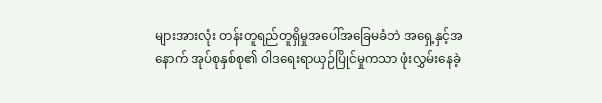များအားလုံး တန်းတူရည်တူရှိမှုအပေါ်အခြေမခံဘဲ အရှေ့နှင့်အနောက် အုပ်စုနှစ်စု၏ ဝါဒရေးရာယှဉ်ပြိုင်မှုကသာ ဖုံးလွှမ်းနေခဲ့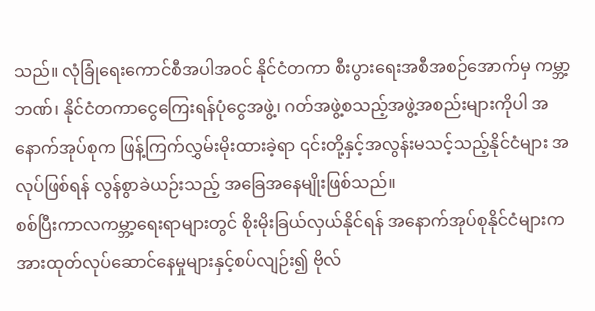သည်။ လုံခြုံရေးကောင်စီအပါအဝင် နိုင်ငံတကာ စီးပွားရေးအစီအစဉ်အောက်မှ ကမ္ဘာ့ဘဏ်၊ နိုင်ငံတကာငွေကြေးရန်ပုံငွေအဖွဲ့၊ ဂတ်အဖွဲ့စသည့်အဖွဲ့အစည်းများကိုပါ အနောက်အုပ်စုက ဖြန့်ကြက်လွှမ်းမိုးထားခဲ့ရာ ၎င်းတို့နှင့်အလွန်းမသင့်သည့်နိုင်ငံများ အလုပ်ဖြစ်ရန် လွန်စွာခဲယဉ်းသည့် အခြေအနေမျိုးဖြစ်သည်။
စစ်ပြီးကာလကမ္ဘာ့ရေးရာများတွင် စိုးမိုးခြယ်လှယ်နိုင်ရန် အနောက်အုပ်စုနိုင်ငံများက အားထုတ်လုပ်ဆောင်နေမှုများနှင့်စပ်လျဉ်း၍ ဗိုလ်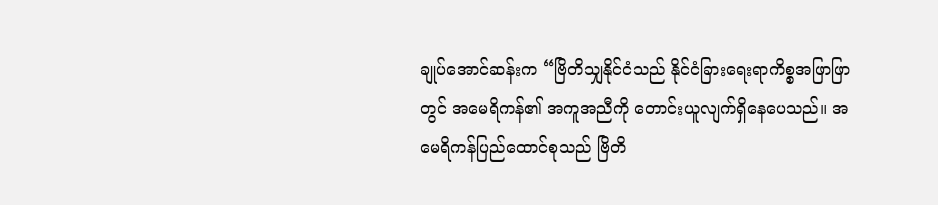ချုပ်အောင်ဆန်းက “ဗြိတိသျှနိုင်ငံသည် နိုင်ငံခြားရေးရာကိစ္စအဖြာဖြာတွင် အမေရိကန်၏ အကူအညီကို တောင်းယူလျက်ရှိနေပေသည်။ အမေရိကန်ပြည်ထောင်စုသည် ဗြိတိ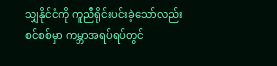သျှနိုင်ငံကို ကူညီရိုင်းပင်းခဲ့သော်လည်း စင်စစ်မှာ ကမ္ဘာအရပ်ရပ်တွင်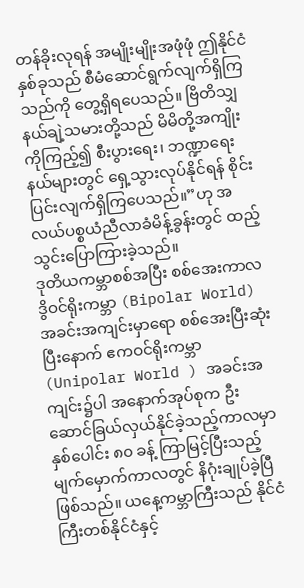တန်ခိုးလုရန် အမျိုးမျိုးအဖုံဖုံ ဤနိုင်ငံနှစ်ခုသည် စီမံဆောင်ရွက်လျက်ရှိကြ သည်ကို တွေ့ရှိရပေသည်။ ဗြိတိသျှနယ်ချဲ့သမားတို့သည် မိမိတို့အကျိုးကိုကြည့်၍ စီးပွားရေး၊ ဘဏ္ဍာရေးနယ်များတွင် ရှေ့သွားလုပ်နိုင်ရန် စိုင်းပြင်းလျက်ရှိကြပေသည်။”ဟု အလယ်ပစ္စယံညီလာခံမိန့်ခွန်းတွင် ထည့်သွင်းပြောကြားခဲ့သည်။
ဒုတိယကမ္ဘာစစ်အပြီး စစ်အေးကာလ ဒွိဝင်ရိုးကမ္ဘာ (Bipolar World) အခင်းအကျင်းမှာရော စစ်အေးပြီးဆုံးပြီးနောက် ဧကဝင်ရိုးကမ္ဘာ (Unipolar World ) အခင်းအကျင်း၌ပါ အနောက်အုပ်စုက ဦးဆောင်ခြယ်လှယ်နိုင်ခဲ့သည့်ကာလမှာ နှစ်ပေါင်း ၈၀ ခန့် ကြာမြင့်ပြီးသည့် မျက်မှောက်ကာလတွင် နိဂုံးချုပ်ခဲ့ပြီဖြစ်သည်။ ယနေ့ကမ္ဘာကြီးသည် နိုင်ငံကြီးတစ်နိုင်ငံနှင့်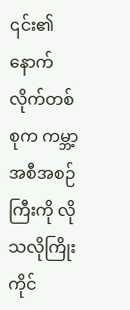၎င်း၏ နောက်လိုက်တစ်စုက ကမ္ဘာ့အစီအစဉ်ကြီးကို လိုသလိုကြိုးကိုင်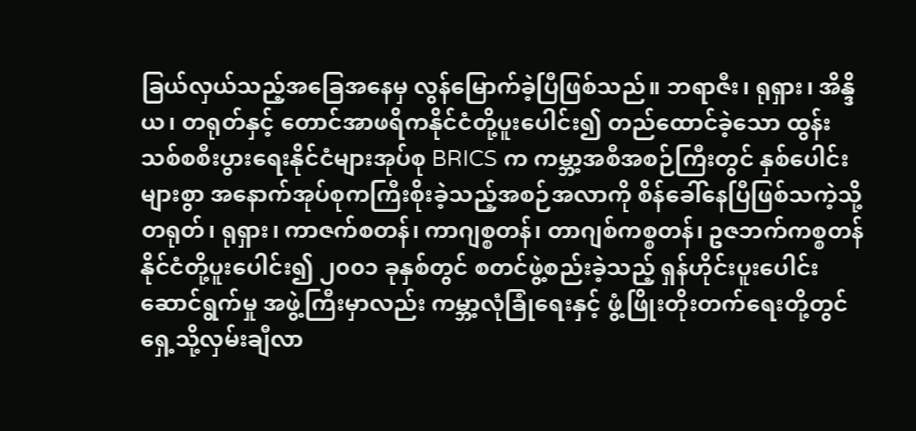ခြယ်လှယ်သည့်အခြေအနေမှ လွန်မြောက်ခဲ့ပြီဖြစ်သည်။ ဘရာဇီး၊ ရုရှား၊ အိန္ဒိယ၊ တရုတ်နှင့် တောင်အာဖရိကနိုင်ငံတို့ပူးပေါင်း၍ တည်ထောင်ခဲ့သော ထွန်းသစ်စစီးပွားရေးနိုင်ငံများအုပ်စု BRICS က ကမ္ဘာ့အစီအစဉ်ကြီးတွင် နှစ်ပေါင်းများစွာ အနောက်အုပ်စုကကြီးစိုးခဲ့သည့်အစဉ်အလာကို စိန်ခေါ်နေပြီဖြစ်သကဲ့သို့ တရုတ်၊ ရုရှား၊ ကာဇက်စတန်၊ ကာဂျစ္စတန်၊ တာဂျစ်ကစ္စတန်၊ ဥဇဘက်ကစ္စတန်နိုင်ငံတို့ပူးပေါင်း၍ ၂၀၀၁ ခုနှစ်တွင် စတင်ဖွဲ့စည်းခဲ့သည့် ရှန်ဟိုင်းပူးပေါင်းဆောင်ရွက်မှု အဖွဲ့ကြီးမှာလည်း ကမ္ဘာ့လုံခြုံရေးနှင့် ဖွံ့ဖြိုးတိုးတက်ရေးတို့တွင် ရှေ့သို့လှမ်းချီလာ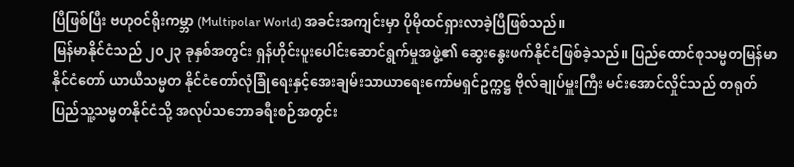ပြီဖြစ်ပြီး ဗဟုဝင်ရိုးကမ္ဘာ (Multipolar World) အခင်းအကျင်းမှာ ပိုမိုထင်ရှားလာခဲ့ပြီဖြစ်သည်။
မြန်မာနိုင်ငံသည် ၂၀၂၃ ခုနှစ်အတွင်း ရှန်ဟိုင်းပူးပေါင်းဆောင်ရွက်မှုအဖွဲ့၏ ဆွေးနွေးဖက်နိုင်ငံဖြစ်ခဲ့သည်။ ပြည်ထောင်စုသမ္မတမြန်မာနိုင်ငံတော် ယာယီသမ္မတ နိုင်ငံတော်လုံခြုံရေးနှင့်အေးချမ်းသာယာရေးကော်မရှင်ဥက္ကဋ္ဌ ဗိုလ်ချုပ်မှူးကြီး မင်းအောင်လှိုင်သည် တရုတ်ပြည်သူ့သမ္မတနိုင်ငံသို့ အလုပ်သဘောခရီးစဉ်အတွင်း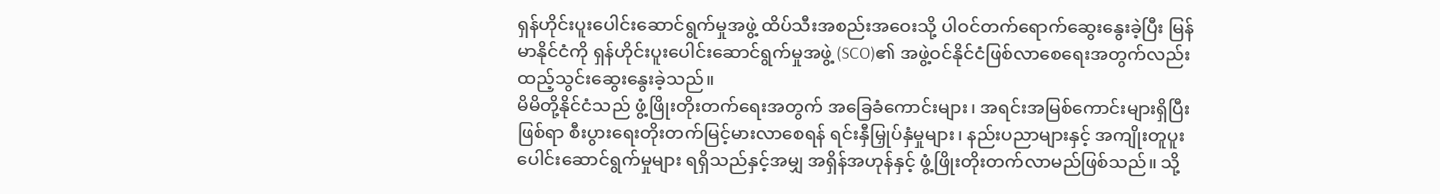ရှန်ဟိုင်းပူးပေါင်းဆောင်ရွက်မှုအဖွဲ့ ထိပ်သီးအစည်းအဝေးသို့ ပါဝင်တက်ရောက်ဆွေးနွေးခဲ့ပြီး မြန်မာနိုင်ငံကို ရှန်ဟိုင်းပူးပေါင်းဆောင်ရွက်မှုအဖွဲ့ (SCO)၏ အဖွဲ့ဝင်နိုင်ငံဖြစ်လာစေရေးအတွက်လည်း ထည့်သွင်းဆွေးနွေးခဲ့သည်။
မိမိတို့နိုင်ငံသည် ဖွံ့ဖြိုးတိုးတက်ရေးအတွက် အခြေခံကောင်းများ၊ အရင်းအမြစ်ကောင်းများရှိပြီးဖြစ်ရာ စီးပွားရေးတိုးတက်မြင့်မားလာစေရန် ရင်းနှီမြှုပ်နှံမှုများ၊ နည်းပညာများနှင့် အကျိုးတူပူးပေါင်းဆောင်ရွက်မှုများ ရရှိသည်နှင့်အမျှ အရှိန်အဟုန်နှင့် ဖွံ့ဖြိုးတိုးတက်လာမည်ဖြစ်သည်။ သို့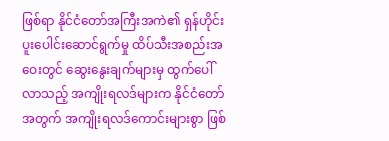ဖြစ်ရာ နိုင်ငံတော်အကြီးအကဲ၏ ရှန်ဟိုင်းပူးပေါင်းဆောင်ရွက်မှု ထိပ်သီးအစည်းအဝေးတွင် ဆွေးနွေးချက်များမှ ထွက်ပေါ်လာသည့် အကျိုးရလဒ်များက နိုင်ငံတော်အတွက် အကျိုးရလဒ်ကောင်းများစွာ ဖြစ်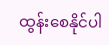ထွန်းစေနိုင်ပါ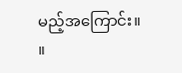မည့်အကြောင်း။ ။